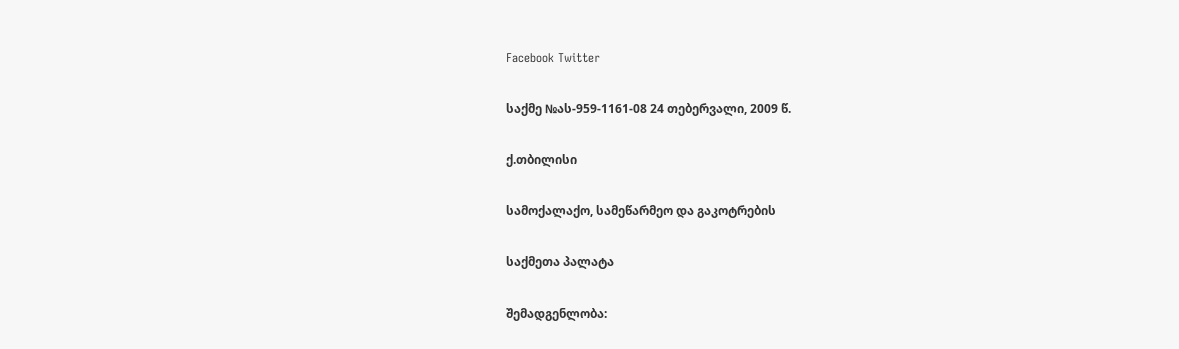Facebook Twitter

საქმე №ას-959-1161-08 24 თებერვალი, 2009 წ.

ქ.თბილისი

სამოქალაქო, სამეწარმეო და გაკოტრების

საქმეთა პალატა

შემადგენლობა: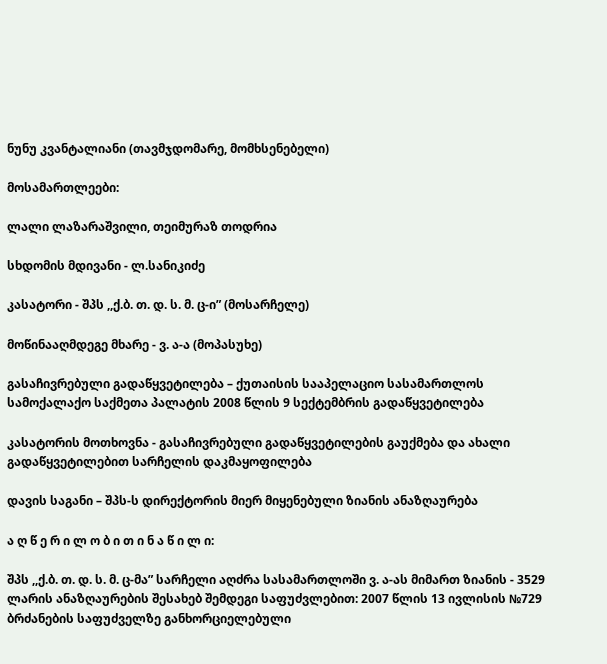ნუნუ კვანტალიანი (თავმჯდომარე, მომხსენებელი)

მოსამართლეები:

ლალი ლაზარაშვილი, თეიმურაზ თოდრია

სხდომის მდივანი - ლ.სანიკიძე

კასატორი - შპს ,,ქ.ბ. თ. დ. ს. მ. ც-ი” (მოსარჩელე)

მოწინააღმდეგე მხარე - ვ. ა-ა (მოპასუხე)

გასაჩივრებული გადაწყვეტილება – ქუთაისის სააპელაციო სასამართლოს სამოქალაქო საქმეთა პალატის 2008 წლის 9 სექტემბრის გადაწყვეტილება

კასატორის მოთხოვნა - გასაჩივრებული გადაწყვეტილების გაუქმება და ახალი გადაწყვეტილებით სარჩელის დაკმაყოფილება

დავის საგანი – შპს-ს დირექტორის მიერ მიყენებული ზიანის ანაზღაურება

ა ღ წ ე რ ი ლ ო ბ ი თ ი ნ ა წ ი ლ ი:

შპს ,,ქ.ბ. თ. დ. ს. მ. ც-მა” სარჩელი აღძრა სასამართლოში ვ. ა-ას მიმართ ზიანის - 3529 ლარის ანაზღაურების შესახებ შემდეგი საფუძვლებით: 2007 წლის 13 ივლისის №729 ბრძანების საფუძველზე განხორციელებული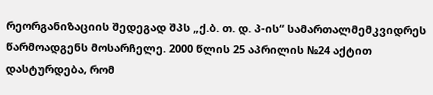რეორგანიზაციის შედეგად შპს „ქ.ბ. თ. დ. პ-ის“ სამართალმემკვიდრეს წარმოადგენს მოსარჩელე. 2000 წლის 25 აპრილის №24 აქტით დასტურდება, რომ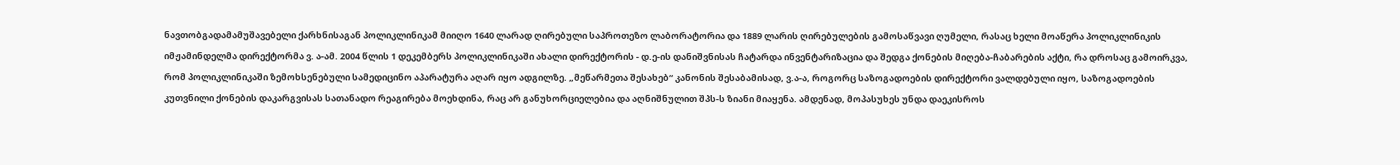ნავთობგადამამუშავებელი ქარხნისაგან პოლიკლინიკამ მიიღო 1640 ლარად ღირებული საპროთეზო ლაბორატორია და 1889 ლარის ღირებულების გამოსაწვავი ღუმელი, რასაც ხელი მოაწერა პოლიკლინიკის იმჟამინდელმა დირექტორმა ვ. ა-ამ. 2004 წლის 1 დეკემბერს პოლიკლინიკაში ახალი დირექტორის - დ.ე-ის დანიშვნისას ჩატარდა ინვენტარიზაცია და შედგა ქონების მიღება-ჩაბარების აქტი, რა დროსაც გამოირკვა, რომ პოლიკლინიკაში ზემოხსენებული სამედიცინო აპარატურა აღარ იყო ადგილზე. „მეწარმეთა შესახებ“ კანონის შესაბამისად, ვ.ა-ა, როგორც საზოგადოების დირექტორი ვალდებული იყო, საზოგადოების კუთვნილი ქონების დაკარგვისას სათანადო რეაგირება მოეხდინა, რაც არ განუხორციელებია და აღნიშნულით შპს-ს ზიანი მიაყენა. ამდენად, მოპასუხეს უნდა დაეკისროს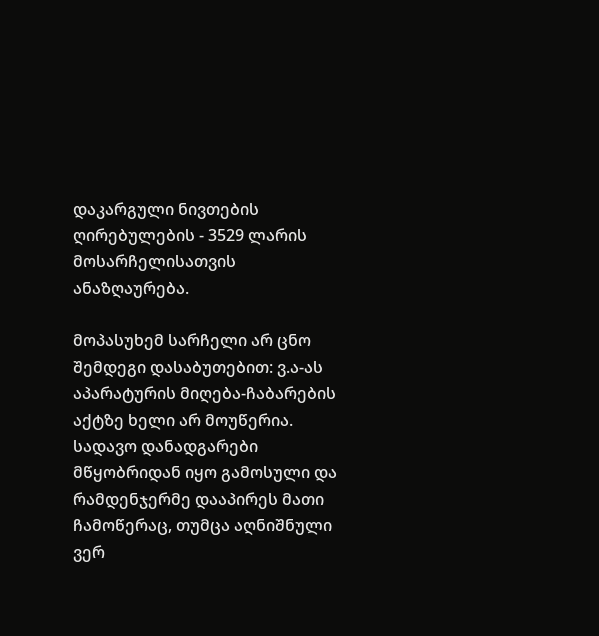დაკარგული ნივთების ღირებულების - 3529 ლარის მოსარჩელისათვის ანაზღაურება.

მოპასუხემ სარჩელი არ ცნო შემდეგი დასაბუთებით: ვ.ა-ას აპარატურის მიღება-ჩაბარების აქტზე ხელი არ მოუწერია. სადავო დანადგარები მწყობრიდან იყო გამოსული და რამდენჯერმე დააპირეს მათი ჩამოწერაც, თუმცა აღნიშნული ვერ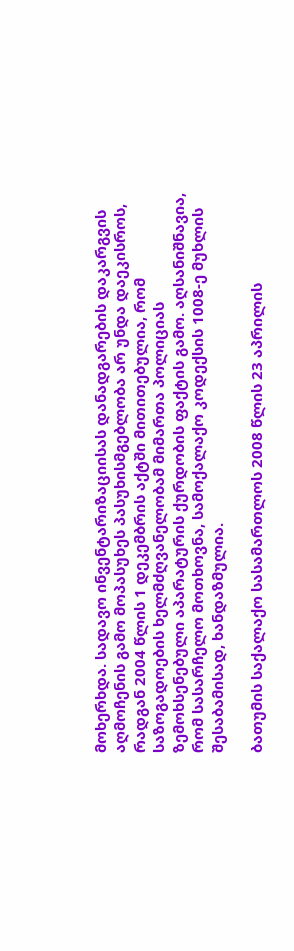მოხერხდა. სადავო ინვენტარიზაციისას დანადგარების დაკარგვის აღმოჩენის გამო მოპასუხეს პასუხისმგებლობა არ უნდა დაეკისროს, რადგან 2004 წლის 1 დეკემბრის აქტში მითითებულია, რომ საზოგადოების ხელმძღვანელობამ მიმართა პოლიციას ზემოხსენებული აპარატურის ქურდობის ფაქტის გამო. აღსანიშნავია, რომ სასარჩელო მოთხოვნა, სამოქალაქო კოდექსის 1008-ე მუხლის შესაბამისად, ხანდაზმულია.

ბათუმის საქალაქო სასამართლოს 2008 წლის 23 აპრილის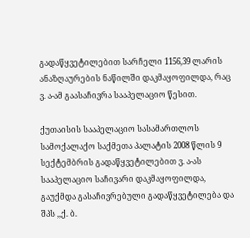გადაწყვეტილებით სარჩელი 1156,39 ლარის ანაზღაურების ნაწილში დაკმაყოფილდა, რაც ვ. ა-ამ გაასაჩივრა სააპელაციო წესით.

ქუთაისის სააპელაციო სასამართლოს სამოქალაქო საქმეთა პალატის 2008 წლის 9 სექტემბრის გადაწყვეტილებით ვ. ა-ას სააპელაციო საჩივარი დაკმაყოფილდა, გაუქმდა გასაჩივრებული გადაწყვეტილება და შპს ,,ქ. ბ.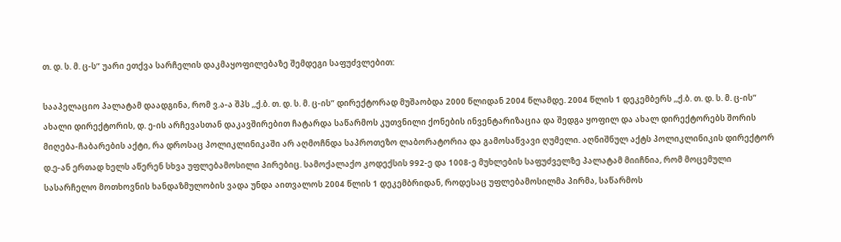თ. დ. ს. მ. ც-ს” უარი ეთქვა სარჩელის დაკმაყოფილებაზე შემდეგი საფუძვლებით:

სააპელაციო პალატამ დაადგინა, რომ ვ.ა-ა შპს ,,ქ.ბ. თ. დ. ს. მ. ც-ის” დირექტორად მუშაობდა 2000 წლიდან 2004 წლამდე. 2004 წლის 1 დეკემბერს ,,ქ.ბ. თ. დ. ს. მ. ც-ის” ახალი დირექტორის, დ. ე-ის არჩევასთან დაკავშირებით ჩატარდა საწარმოს კუთვნილი ქონების ინვენტარიზაცია და შედგა ყოფილ და ახალ დირექტორებს შორის მიღება-ჩაბარების აქტი, რა დროსაც პოლიკლინიკაში არ აღმოჩნდა საპროთეზო ლაბორატორია და გამოსაწვავი ღუმელი. აღნიშნულ აქტს პოლიკლინიკის დირექტორ დ.ე-ან ერთად ხელს აწერენ სხვა უფლებამოსილი პირებიც. სამოქალაქო კოდექსის 992-ე და 1008-ე მუხლების საფუძველზე პალატამ მიიჩნია, რომ მოცემული სასარჩელო მოთხოვნის ხანდაზმულობის ვადა უნდა აითვალოს 2004 წლის 1 დეკემბრიდან, როდესაც უფლებამოსილმა პირმა, საწარმოს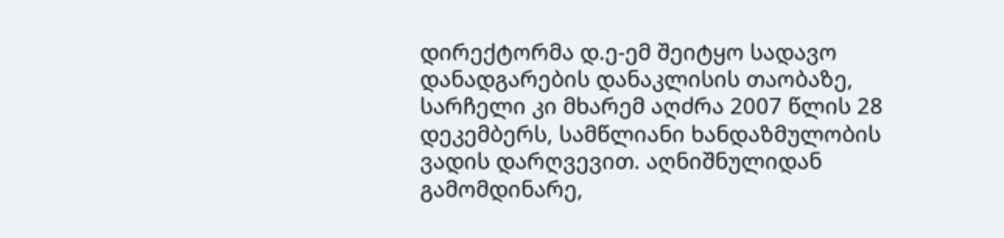დირექტორმა დ.ე-ემ შეიტყო სადავო დანადგარების დანაკლისის თაობაზე, სარჩელი კი მხარემ აღძრა 2007 წლის 28 დეკემბერს, სამწლიანი ხანდაზმულობის ვადის დარღვევით. აღნიშნულიდან გამომდინარე,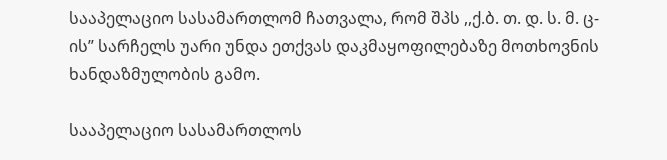სააპელაციო სასამართლომ ჩათვალა, რომ შპს ,,ქ.ბ. თ. დ. ს. მ. ც-ის” სარჩელს უარი უნდა ეთქვას დაკმაყოფილებაზე მოთხოვნის ხანდაზმულობის გამო.

სააპელაციო სასამართლოს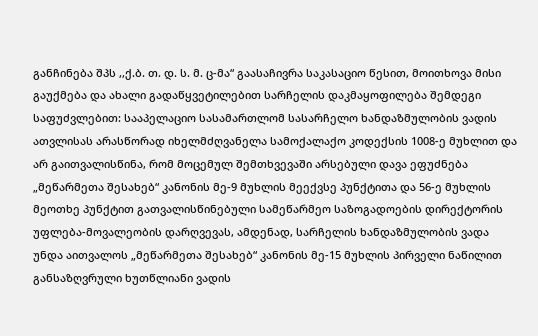განჩინება შპს ,,ქ.ბ. თ. დ. ს. მ. ც-მა“ გაასაჩივრა საკასაციო წესით, მოითხოვა მისი გაუქმება და ახალი გადაწყვეტილებით სარჩელის დაკმაყოფილება შემდეგი საფუძვლებით: სააპელაციო სასამართლომ სასარჩელო ხანდაზმულობის ვადის ათვლისას არასწორად იხელმძღვანელა სამოქალაქო კოდექსის 1008-ე მუხლით და არ გაითვალისწინა, რომ მოცემულ შემთხვევაში არსებული დავა ეფუძნება „მეწარმეთა შესახებ“ კანონის მე-9 მუხლის მეექვსე პუნქტითა და 56-ე მუხლის მეოთხე პუნქტით გათვალისწინებული სამეწარმეო საზოგადოების დირექტორის უფლება-მოვალეობის დარღვევას, ამდენად, სარჩელის ხანდაზმულობის ვადა უნდა აითვალოს „მეწარმეთა შესახებ“ კანონის მე-15 მუხლის პირველი ნაწილით განსაზღვრული ხუთწლიანი ვადის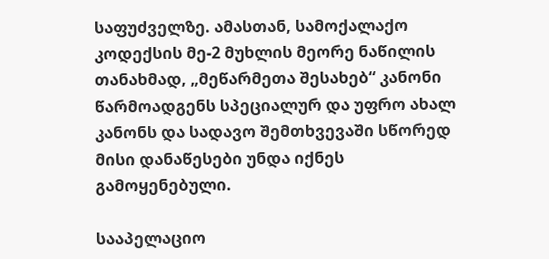საფუძველზე. ამასთან, სამოქალაქო კოდექსის მე-2 მუხლის მეორე ნაწილის თანახმად, „მეწარმეთა შესახებ“ კანონი წარმოადგენს სპეციალურ და უფრო ახალ კანონს და სადავო შემთხვევაში სწორედ მისი დანაწესები უნდა იქნეს გამოყენებული.

სააპელაციო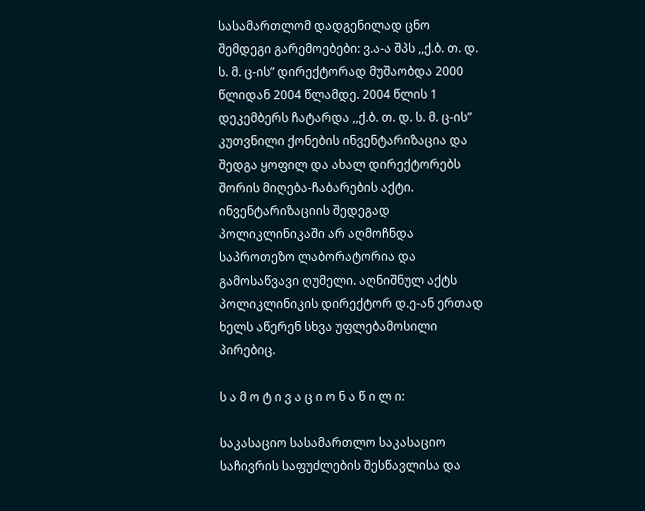სასამართლომ დადგენილად ცნო შემდეგი გარემოებები: ვ.ა-ა შპს ,,ქ.ბ. თ. დ. ს. მ. ც-ის” დირექტორად მუშაობდა 2000 წლიდან 2004 წლამდე. 2004 წლის 1 დეკემბერს ჩატარდა ,,ქ.ბ. თ. დ. ს. მ. ც-ის” კუთვნილი ქონების ინვენტარიზაცია და შედგა ყოფილ და ახალ დირექტორებს შორის მიღება-ჩაბარების აქტი. ინვენტარიზაციის შედეგად პოლიკლინიკაში არ აღმოჩნდა საპროთეზო ლაბორატორია და გამოსაწვავი ღუმელი. აღნიშნულ აქტს პოლიკლინიკის დირექტორ დ.ე-ან ერთად ხელს აწერენ სხვა უფლებამოსილი პირებიც.

ს ა მ ო ტ ი ვ ა ც ი ო ნ ა წ ი ლ ი:

საკასაციო სასამართლო საკასაციო საჩივრის საფუძლების შესწავლისა და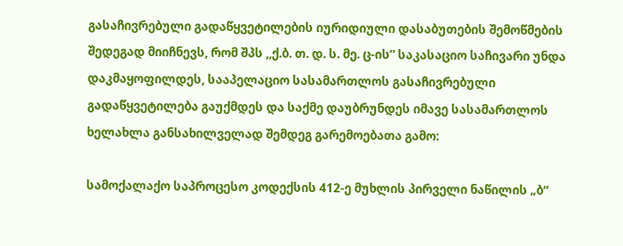გასაჩივრებული გადაწყვეტილების იურიდიული დასაბუთების შემოწმების შედეგად მიიჩნევს, რომ შპს ,,ქ.ბ. თ. დ. ს. მე. ც-ის” საკასაციო საჩივარი უნდა დაკმაყოფილდეს, სააპელაციო სასამართლოს გასაჩივრებული გადაწყვეტილება გაუქმდეს და საქმე დაუბრუნდეს იმავე სასამართლოს ხელახლა განსახილველად შემდეგ გარემოებათა გამო:

სამოქალაქო საპროცესო კოდექსის 412-ე მუხლის პირველი ნაწილის „ბ“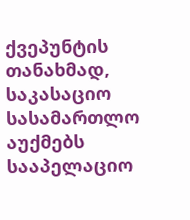ქვეპუნტის თანახმად, საკასაციო სასამართლო აუქმებს სააპელაციო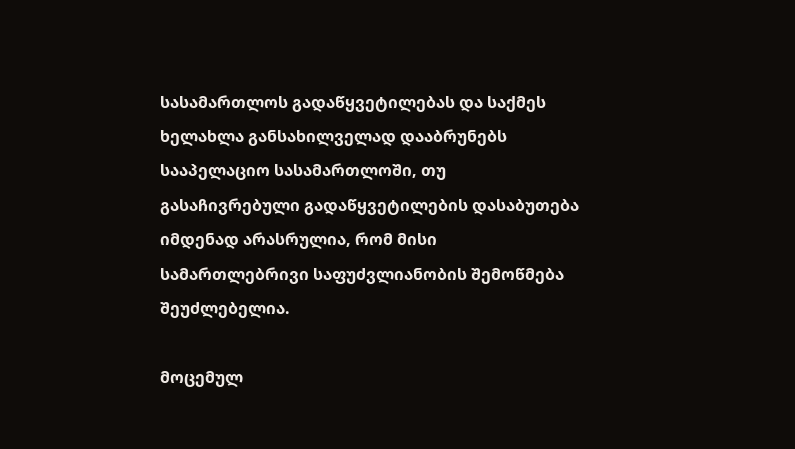სასამართლოს გადაწყვეტილებას და საქმეს ხელახლა განსახილველად დააბრუნებს სააპელაციო სასამართლოში, თუ გასაჩივრებული გადაწყვეტილების დასაბუთება იმდენად არასრულია, რომ მისი სამართლებრივი საფუძვლიანობის შემოწმება შეუძლებელია.

მოცემულ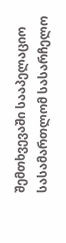შემთხვევაში სააპელაციო სასამართლომ სასარჩელო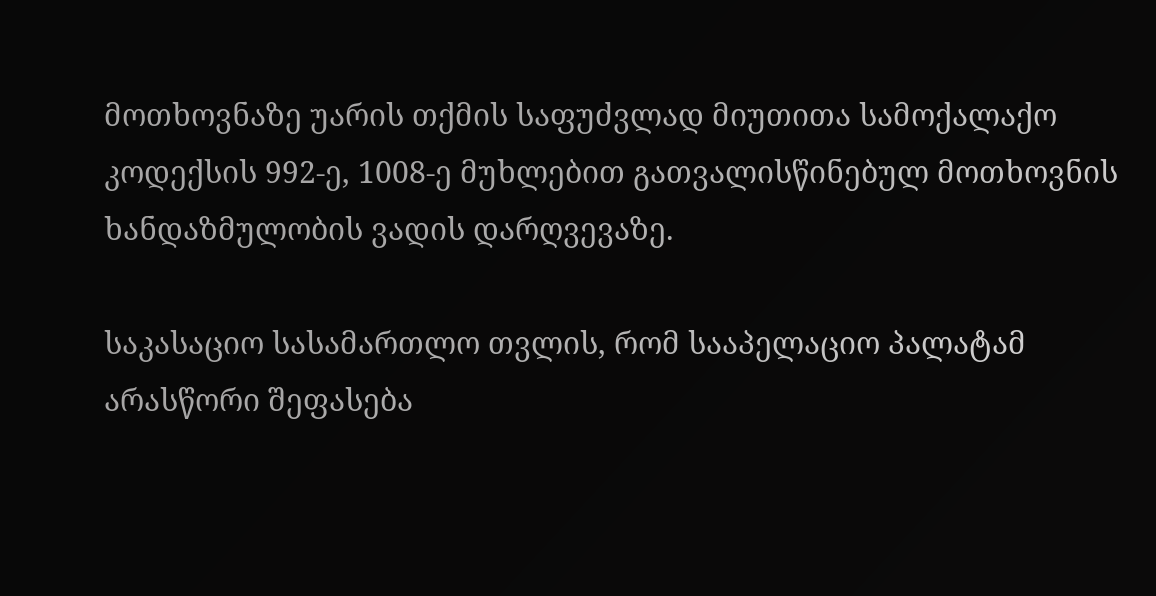მოთხოვნაზე უარის თქმის საფუძვლად მიუთითა სამოქალაქო კოდექსის 992-ე, 1008-ე მუხლებით გათვალისწინებულ მოთხოვნის ხანდაზმულობის ვადის დარღვევაზე.

საკასაციო სასამართლო თვლის, რომ სააპელაციო პალატამ არასწორი შეფასება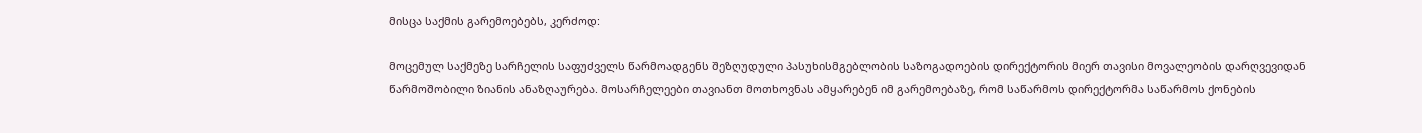მისცა საქმის გარემოებებს, კერძოდ:

მოცემულ საქმეზე სარჩელის საფუძველს წარმოადგენს შეზღუდული პასუხისმგებლობის საზოგადოების დირექტორის მიერ თავისი მოვალეობის დარღვევიდან წარმოშობილი ზიანის ანაზღაურება. მოსარჩელეები თავიანთ მოთხოვნას ამყარებენ იმ გარემოებაზე, რომ საწარმოს დირექტორმა საწარმოს ქონების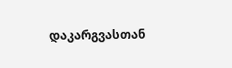დაკარგვასთან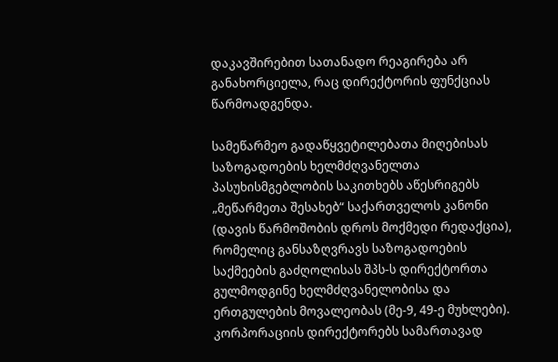დაკავშირებით სათანადო რეაგირება არ განახორციელა, რაც დირექტორის ფუნქციას წარმოადგენდა.

სამეწარმეო გადაწყვეტილებათა მიღებისას საზოგადოების ხელმძღვანელთა პასუხისმგებლობის საკითხებს აწესრიგებს „მეწარმეთა შესახებ“ საქართველოს კანონი (დავის წარმოშობის დროს მოქმედი რედაქცია), რომელიც განსაზღვრავს საზოგადოების საქმეების გაძღოლისას შპს-ს დირექტორთა გულმოდგინე ხელმძღვანელობისა და ერთგულების მოვალეობას (მე-9, 49-ე მუხლები). კორპორაციის დირექტორებს სამართავად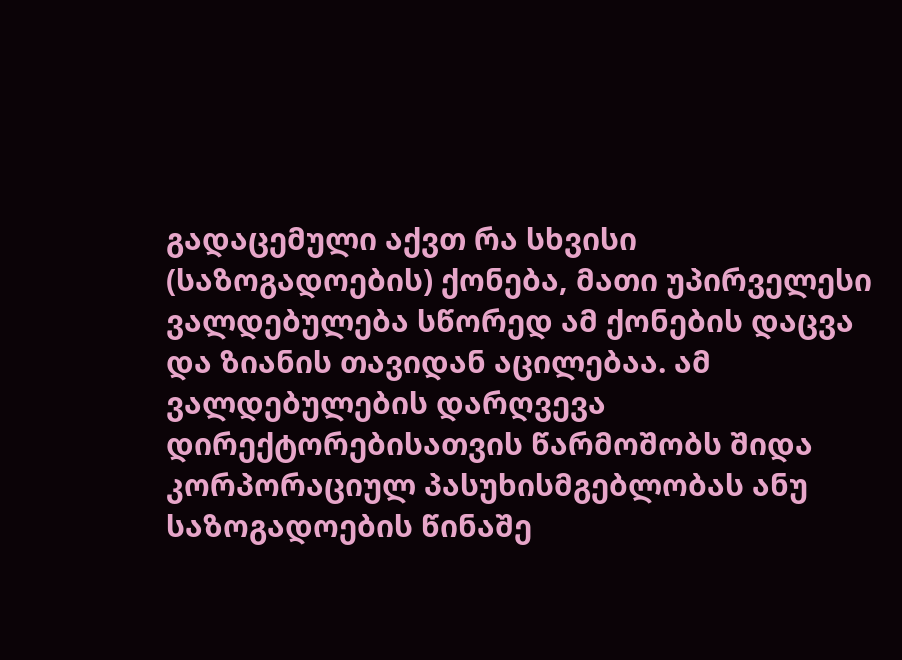გადაცემული აქვთ რა სხვისი (საზოგადოების) ქონება, მათი უპირველესი ვალდებულება სწორედ ამ ქონების დაცვა და ზიანის თავიდან აცილებაა. ამ ვალდებულების დარღვევა დირექტორებისათვის წარმოშობს შიდა კორპორაციულ პასუხისმგებლობას ანუ საზოგადოების წინაშე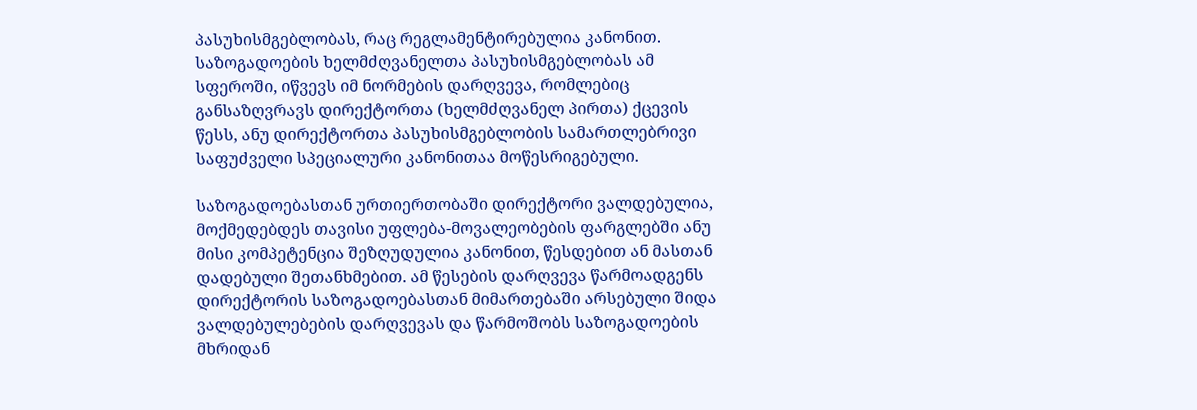პასუხისმგებლობას, რაც რეგლამენტირებულია კანონით. საზოგადოების ხელმძღვანელთა პასუხისმგებლობას ამ სფეროში, იწვევს იმ ნორმების დარღვევა, რომლებიც განსაზღვრავს დირექტორთა (ხელმძღვანელ პირთა) ქცევის წესს, ანუ დირექტორთა პასუხისმგებლობის სამართლებრივი საფუძველი სპეციალური კანონითაა მოწესრიგებული.

საზოგადოებასთან ურთიერთობაში დირექტორი ვალდებულია, მოქმედებდეს თავისი უფლება-მოვალეობების ფარგლებში ანუ მისი კომპეტენცია შეზღუდულია კანონით, წესდებით ან მასთან დადებული შეთანხმებით. ამ წესების დარღვევა წარმოადგენს დირექტორის საზოგადოებასთან მიმართებაში არსებული შიდა ვალდებულებების დარღვევას და წარმოშობს საზოგადოების მხრიდან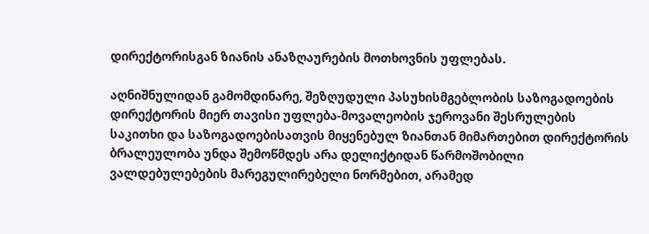დირექტორისგან ზიანის ანაზღაურების მოთხოვნის უფლებას.

აღნიშნულიდან გამომდინარე, შეზღუდული პასუხისმგებლობის საზოგადოების დირექტორის მიერ თავისი უფლება-მოვალეობის ჯეროვანი შესრულების საკითხი და საზოგადოებისათვის მიყენებულ ზიანთან მიმართებით დირექტორის ბრალეულობა უნდა შემოწმდეს არა დელიქტიდან წარმოშობილი ვალდებულებების მარეგულირებელი ნორმებით, არამედ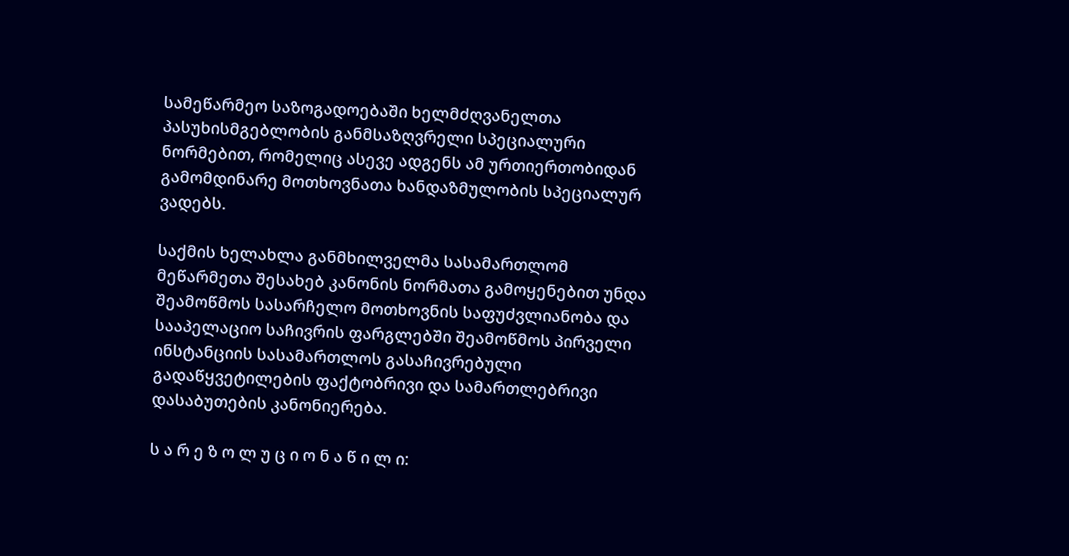სამეწარმეო საზოგადოებაში ხელმძღვანელთა პასუხისმგებლობის განმსაზღვრელი სპეციალური ნორმებით, რომელიც ასევე ადგენს ამ ურთიერთობიდან გამომდინარე მოთხოვნათა ხანდაზმულობის სპეციალურ ვადებს.

საქმის ხელახლა განმხილველმა სასამართლომ მეწარმეთა შესახებ კანონის ნორმათა გამოყენებით უნდა შეამოწმოს სასარჩელო მოთხოვნის საფუძვლიანობა და სააპელაციო საჩივრის ფარგლებში შეამოწმოს პირველი ინსტანციის სასამართლოს გასაჩივრებული გადაწყვეტილების ფაქტობრივი და სამართლებრივი დასაბუთების კანონიერება.

ს ა რ ე ზ ო ლ უ ც ი ო ნ ა წ ი ლ ი: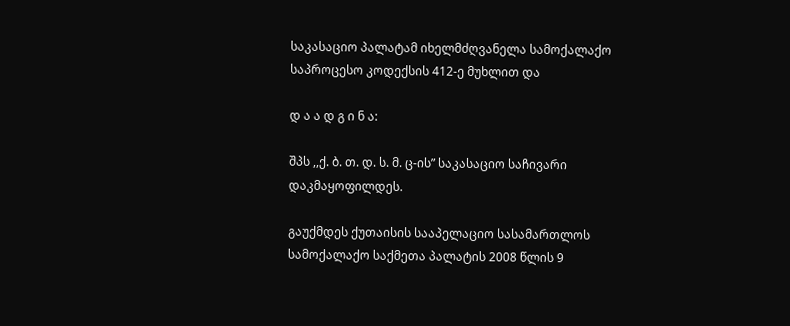საკასაციო პალატამ იხელმძღვანელა სამოქალაქო საპროცესო კოდექსის 412-ე მუხლით და

დ ა ა დ გ ი ნ ა:

შპს ,,ქ. ბ. თ. დ. ს. მ. ც-ის” საკასაციო საჩივარი დაკმაყოფილდეს.

გაუქმდეს ქუთაისის სააპელაციო სასამართლოს სამოქალაქო საქმეთა პალატის 2008 წლის 9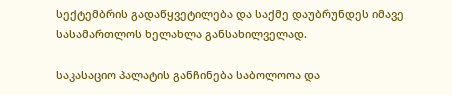სექტემბრის გადაწყვეტილება და საქმე დაუბრუნდეს იმავე სასამართლოს ხელახლა განსახილველად.

საკასაციო პალატის განჩინება საბოლოოა და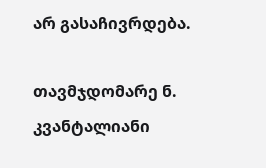არ გასაჩივრდება.

თავმჯდომარე ნ. კვანტალიანი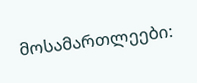მოსამართლეები: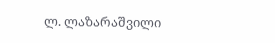ლ. ლაზარაშვილი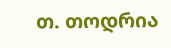თ. თოდრია